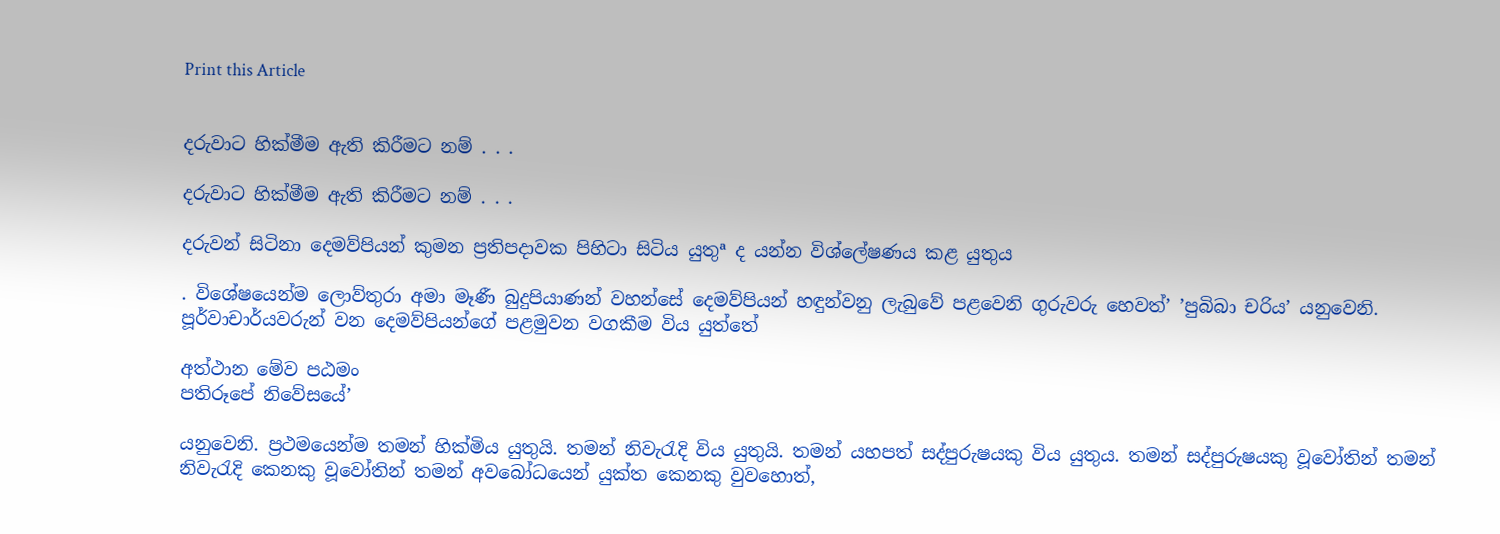Print this Article


දරුවාට හික්මීම ඇති කිරීමට නම් . . .

දරුවාට හික්මීම ඇති කිරීමට නම් . . .

දරුවන් සිටිනා දෙමව්පියන් කුමන ප්‍රතිපදාවක පිහිටා සිටිය යුතුª ද යන්න විශ්ලේෂණය කළ යුතුය

. විශේෂයෙන්ම ලොව්තුරා අමා මෑණී බුදුපියාණන් වහන්සේ දෙමව්පියන් හඳුන්වනු ලැබුවේ පළවෙනි ගුරුවරු හෙවත්’ ’පුබිබා චරිය’ යනුවෙනි. පූර්වාචාර්යවරුන් වන දෙමව්පියන්ගේ පළමුවන වගකීම විය යුත්තේ

අත්ථාන මේව පඨමං
පතිරූපේ නිවේසයේ’

යනුවෙනි. ප්‍රථමයෙන්ම තමන් හික්මිය යුතුයි. තමන් නිවැරැදි විය යුතුයි. තමන් යහපත් සද්පුරුෂයකු විය යුතුය. තමන් සද්පුරුෂයකු වූවෝතින් තමන් නිවැරැදි කෙනකු වූවෝතින් තමන් අවබෝධයෙන් යුක්ත කෙනකු වුවහොත්,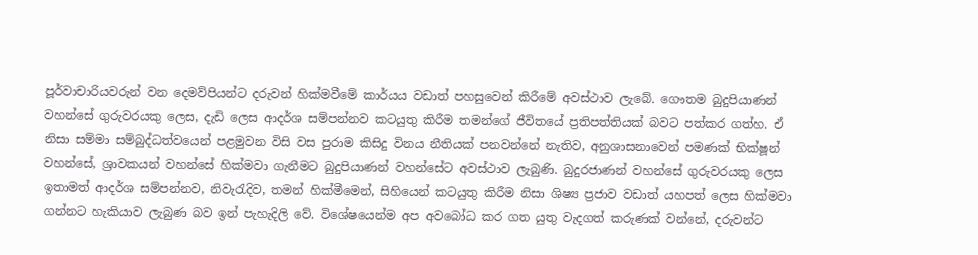පූර්වාචාරියවරුන් වන දෙමව්පියන්ට දරුවන් හික්මවීමේ කාර්යය වඩාත් පහසුවෙන් කිරීමේ අවස්ථාව ලැබේ. ගෞතම බුදුපියාණන් වහන්සේ ගුරුවරයකු ලෙස, දැඩි ලෙස ආදර්ශ සම්පන්නව කටයුතු කිරීම තමන්ගේ ජීවිතයේ ප්‍රතිපත්තියක් බවට පත්කර ගත්හ. ඒ නිසා සම්මා සම්බුද්ධත්වයෙන් පළමුවන විසි වස පුරාම කිසිදු විනය නීතියක් පනවන්නේ නැතිව, අනුශාසනාවෙන් පමණක් භික්ෂූන් වහන්සේ, ශ්‍රාවකයන් වහන්සේ හික්මවා ගැනීමට බුදුපියාණන් වහන්සේට අවස්ථාව ලැබුණි. බුදුරජාණන් වහන්සේ ගුරුවරයකු ලෙස ඉතාමත් ආදර්ශ සම්පන්නව, නිවැරැදිව, තමන් හික්මීමෙන්, සිහියෙන් කටයුතු කිරීම නිසා ශිෂ්‍ය ප්‍රජාව වඩාත් යහපත් ලෙස හික්මවා ගන්නට හැකියාව ලැබුණ බව ඉන් පැහැදිලි වේ. විශේෂයෙන්ම අප අවබෝධ කර ගත යුතු වැදගත් කරුණක් වන්නේ, දරුවන්ට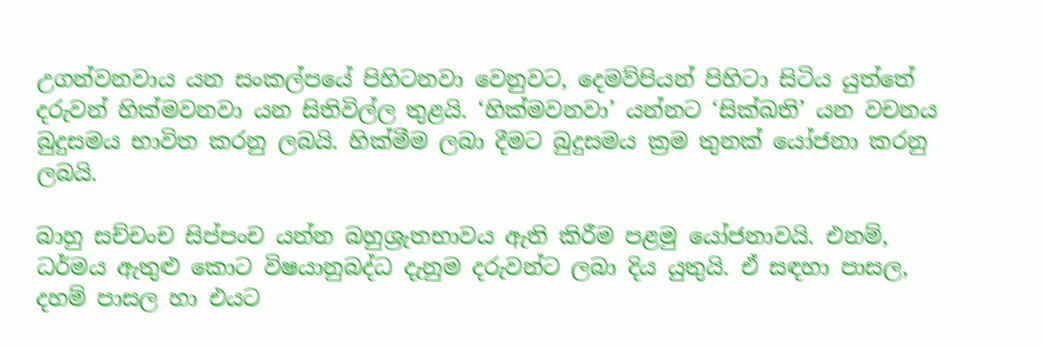උගන්වනවාය යන සංකල්පයේ පිහිටනවා වෙනුවට, දෙමව්පියන් පිහිටා සිටිය යුත්තේ දරුවන් හික්මවනවා යන සිතිවිල්ල තුළයි. ‘හික්මවනවා’ යන්නට ‘සික්ඛති’ යන වචනය බුදුසමය භාවිත කරනු ලබයි. හික්මීම ලබා දීමට බුදුසමය ක්‍රම තුනක් යෝජනා කරනු ලබයි.

බාහු සච්චංච සිප්පංච යන්න බහුශ්‍රැතභාවය ඇති කිරීම පළමු යෝජනාවයි. එනම්, ධර්මය ඇතුළු කොට විෂයානුබද්ධ දැනුම දරුවන්ට ලබා දිය යුතුයි. ඒ සඳහා පාසල, දහම් පාසල හා එයට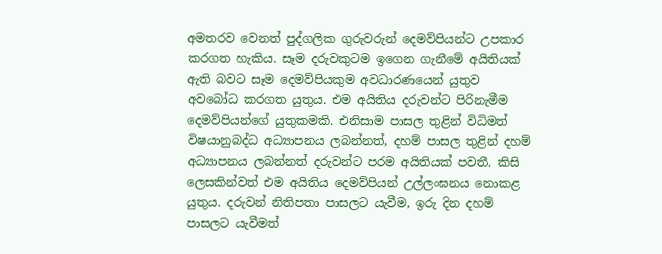අමතරව වෙනත් පුද්ගලික ගුරුවරුන් දෙමව්පියන්ට උපකාර කරගත හැකිය. සෑම දරුවකුටම ඉගෙන ගැනීමේ අයිතියක් ඇති බවට සෑම දෙමව්පියකුම අවධාරණයෙන් යුතුව අවබෝධ කරගත යුතුය. එම අයිතිය දරුවන්ට පිරිනැමීම දෙමව්පියන්ගේ යුතුකමකි. එනිසාම පාසල තුළින් විධිමත් විෂයානුබද්ධ අධ්‍යාපනය ලබන්නත්, දහම් පාසල තුළින් දහම් අධ්‍යාපනය ලබන්නත් දරුවන්ට පරම අයිතියක් පවතී. කිසි ලෙසකින්වත් එම අයිතිය දෙමව්පියන් උල්ලංඝනය නොකළ යුතුය. දරුවන් නිතිපතා පාසලට යැවීම, ඉරු දින දහම් පාසලට යැවීමත්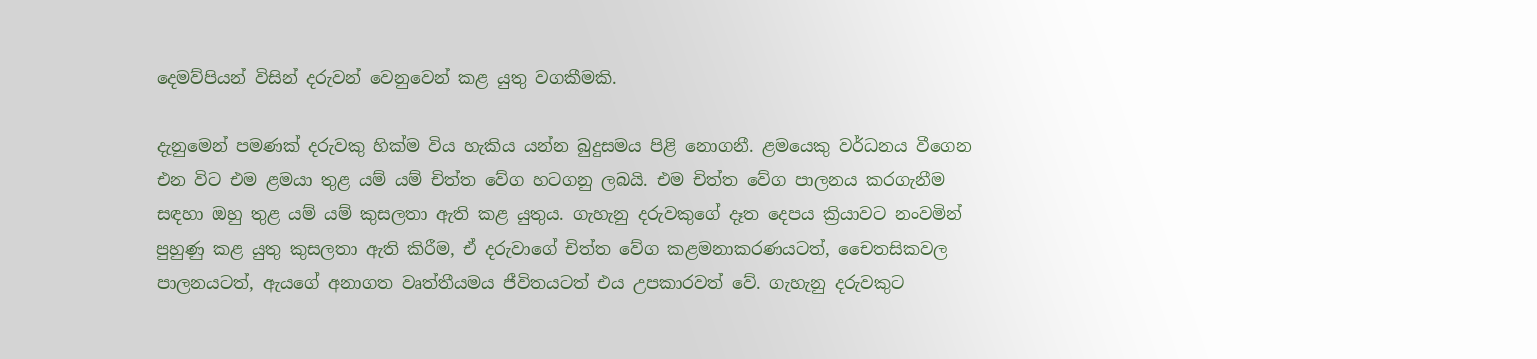දෙමව්පියන් විසින් දරුවන් වෙනුවෙන් කළ යුතු වගකීමකි.

දැනුමෙන් පමණක් දරුවකු හික්ම විය හැකිය යන්න බුදුසමය පිළි නොගනී. ළමයෙකු වර්ධනය වීගෙන එන විට එම ළමයා තුළ යම් යම් චිත්ත වේග හටගනු ලබයි. එම චිත්ත වේග පාලනය කරගැනීම සඳහා ඔහු තුළ යම් යම් කුසලතා ඇති කළ යුතුය. ගැහැනු දරුවකුගේ දෑත දෙපය ක්‍රියාවට නංවමින් පුහුණු කළ යුතු කුසලතා ඇති කිරීම, ඒ දරුවාගේ චිත්ත වේග කළමනාකරණයටත්, චෛතසිකවල පාලනයටත්, ඇයගේ අනාගත වෘත්තීයමය ජීවිතයටත් එය උපකාරවත් වේ. ගැහැනු දරුවකුට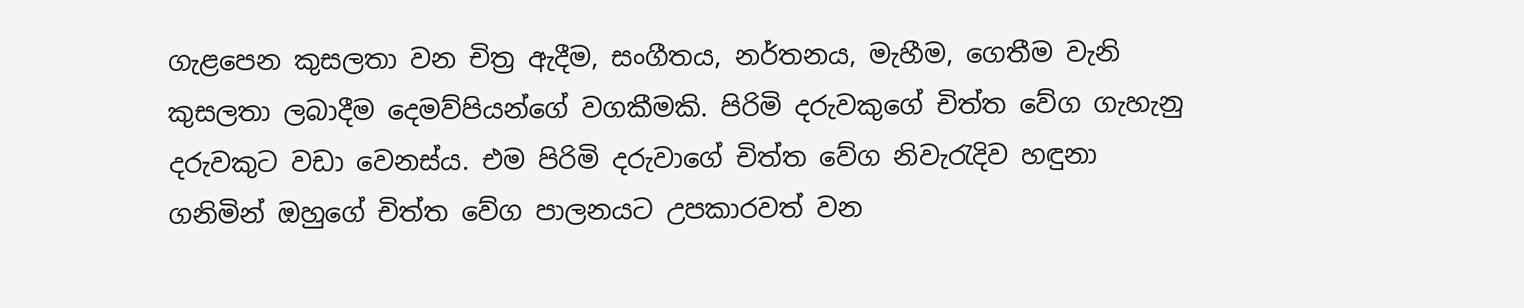ගැළපෙන කුසලතා වන චිත්‍ර ඇදීම, සංගීතය, නර්තනය, මැහීම, ගෙතීම වැනි කුසලතා ලබාදීම දෙමව්පියන්ගේ වගකීමකි. පිරිමි දරුවකුගේ චිත්ත වේග ගැහැනු දරුවකුට වඩා වෙනස්ය. එම පිරිමි දරුවාගේ චිත්ත වේග නිවැරැදිව හඳුනා ගනිමින් ඔහුගේ චිත්ත වේග පාලනයට උපකාරවත් වන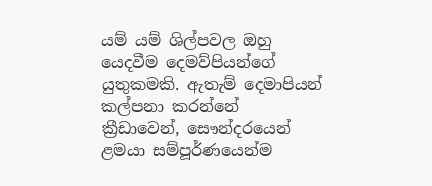යම් යම් ශිල්පවල ඔහු යෙදවීම දෙමව්පියන්ගේ යුතුකමකි. ඇතැම් දෙමාපියන් කල්පනා කරන්නේ ක්‍රීඩාවෙන්, සෞන්දරයෙන් ළමයා සම්පූර්ණයෙන්ම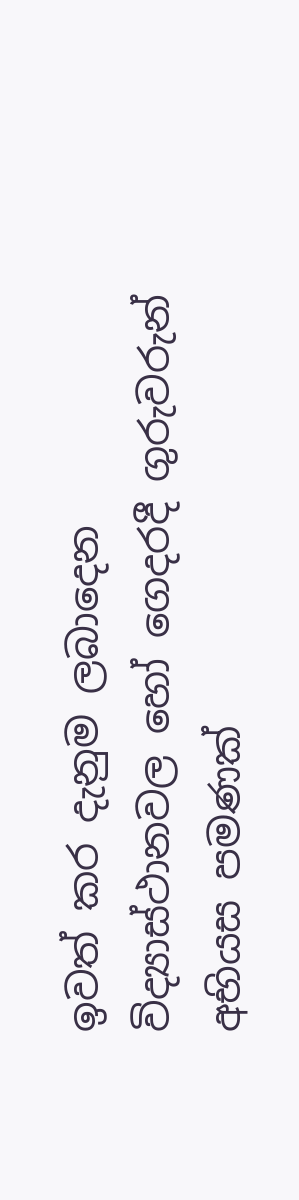ඉවත් කර දැනුම ලබාදෙන විද්‍යාස්ථානවල හෝ ගෙදරදී ගුරුවරුන් අභියස පමණක්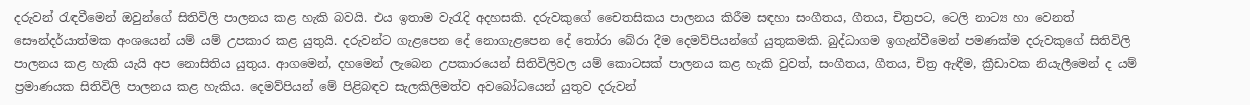දරුවන් රැඳවීමෙන් ඔවුන්ගේ සිතිවිලි පාලනය කළ හැකි බවයි. එය ඉතාම වැරැදි අදහසකි. දරුවකුගේ චෛතසිකය පාලනය කිරීම සඳහා සංගීතය, ගීතය, චිත්‍රපට, ටෙලි නාට්‍ය හා වෙනත් සෞන්දර්යාත්මක අංශයෙන් යම් යම් උපකාර කළ යුතුයි. දරුවන්ට ගැළපෙන දේ නොගැළපෙන දේ තෝරා බේරා දීම දෙමව්පියන්ගේ යුතුකමකි. බුද්ධාගම ඉගැන්වීමෙන් පමණක්ම දරුවකුගේ සිතිවිලි පාලනය කළ හැකි යැයි අප නොසිතිය යුතුය. ආගමෙන්, දහමෙන් ලැබෙන උපකාරයෙන් සිතිවිලිවල යම් කොටසක් පාලනය කළ හැකි වුවත්, සංගීතය, ගීතය, චිත්‍ර ඇඳීම, ක්‍රීඩාවක නියැලීමෙන් ද යම් ප්‍රමාණයක සිතිවිලි පාලනය කළ හැකිය. දෙමව්පියන් මේ පිළිබඳව සැලකිලිමත්ව අවබෝධයෙන් යුතුව දරුවන්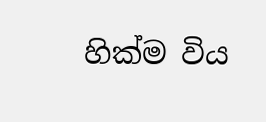හික්ම විය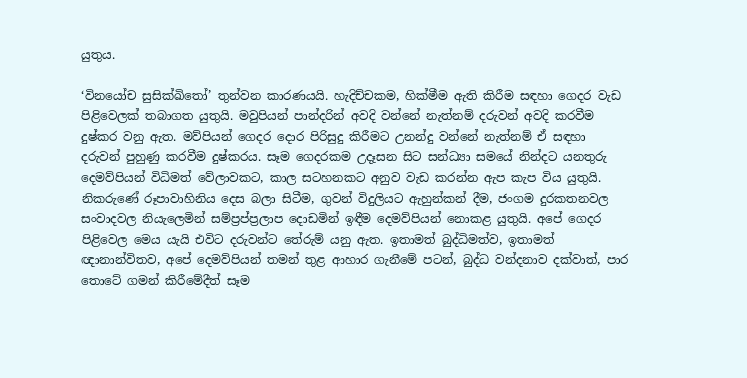යුතුය.

‘විනයෝච සුසික්ඛිතෝ’ තුන්වන කාරණයයි. හැදිච්චකම, හික්මීම ඇති කිරීම සඳහා ගෙදර වැඩ පිළිවෙලක් තබාගත යුතුයි. මවුපියන් පාන්දරින් අවදි වන්නේ නැත්නම් දරුවන් අවදි කරවීම දුෂ්කර වනු ඇත. මව්පියන් ගෙදර දොර පිරිසුදු කිරීමට උනන්දු වන්නේ නැත්නම් ඒ සඳහා දරුවන් පුහුණු කරවීම දුෂ්කරය. සෑම ගෙදරකම උදෑසන සිට සන්ධ්‍යා සමයේ නින්දට යනතුරු දෙමව්පියන් විධිමත් වේලාවකට, කාල සටහනකට අනුව වැඩ කරන්න ඇප කැප විය යුතුයි. නිකරුණේ රූපාවාහිනිය දෙස බලා සිටීම, ගුවන් විදුලියට ඇහුන්කන් දීම, ජංගම දුරකතනවල සංවාදවල නියැලෙමින් සම්ප්‍රප්ප්‍රලාප දොඩමින් ඉඳීම දෙමව්පියන් නොකළ යුතුයි. අපේ ගෙදර පිළිවෙල මෙය යැයි එවිට දරුවන්ට තේරුම් යනු ඇත. ඉතාමත් බුද්ධිමත්ව, ඉතාමත් ඥානාන්විතව, අපේ දෙමව්පියන් තමන් තුළ ආහාර ගැනීමේ පටන්, බුද්ධ වන්දනාව දක්වාත්, පාර තොටේ ගමන් කිරීමේදීත් සෑම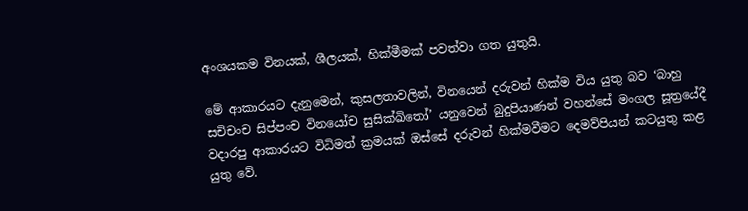අංශයකම විනයක්, ශීලයක්, හික්මීමක් පවත්වා ගත යුතුයි.

මේ ආකාරයට දැනුමෙන්, කුසලතාවලින්, විනයෙන් දරුවන් හික්ම විය යුතු බව ‘බාහු සචිචංච සිප්පංච විනයෝච සුසික්ඛිතෝ’ යනුවෙන් බුදුපියාණන් වහන්සේ මංගල සූත්‍රයේදී වදාරපු ආකාරයට විධිමත් ක්‍රමයක් ඔස්සේ දරුවන් හික්මවීමට දෙමව්පියන් කටයුතු කළ යුතු වේ.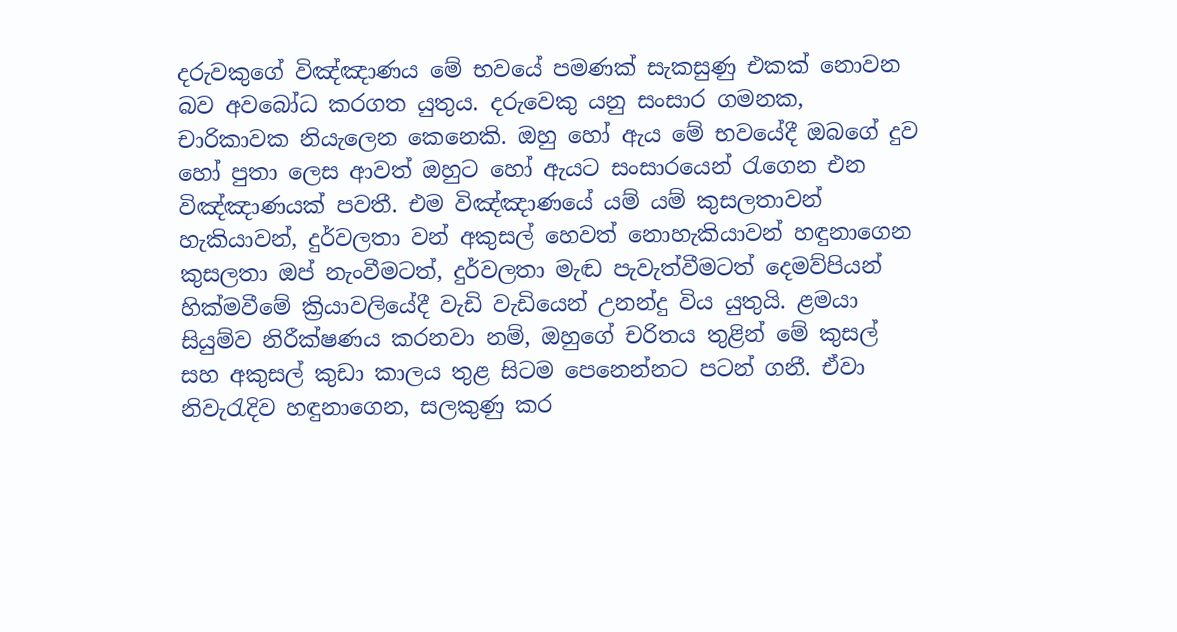දරුවකුගේ විඤ්ඤාණය මේ භවයේ පමණක් සැකසුණු එකක් නොවන බව අවබෝධ කරගත යුතුය. දරුවෙකු යනු සංසාර ගමනක, චාරිකාවක නියැලෙන කෙනෙකි. ඔහු හෝ ඇය මේ භවයේදී ඔබගේ දුව හෝ පුතා ලෙස ආවත් ඔහුට හෝ ඇයට සංසාරයෙන් රැගෙන එන විඤ්ඤාණයක් පවතී. එම විඤ්ඤාණයේ යම් යම් කුසලතාවන් හැකියාවන්, දුර්වලතා වන් අකුසල් හෙවත් නොහැකියාවන් හඳුනාගෙන කුසලතා ඔප් නැංවීමටත්, දුර්වලතා මැඬ පැවැත්වීමටත් දෙමව්පියන් හික්මවීමේ ක්‍රියාවලියේදී වැඩි වැඩියෙන් උනන්දු විය යුතුයි. ළමයා සියුම්ව නිරීක්ෂණය කරනවා නම්, ඔහුගේ චරිතය තුළින් මේ කුසල් සහ අකුසල් කුඩා කාලය තුළ සිටම පෙනෙන්නට පටන් ගනී. ඒවා නිවැරැදිව හඳුනාගෙන, සලකුණු කර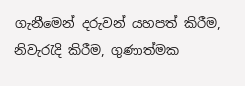ගැනීමෙන් දරුවන් යහපත් කිරීම, නිවැරැදි කිරීම, ගුණාත්මක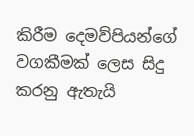කිරීම දෙමව්පියන්ගේ වගකීමක් ලෙස සිදු කරනු ඇතැයි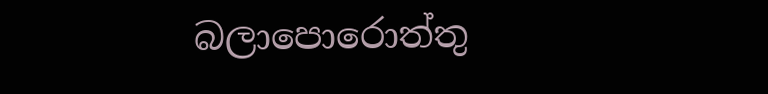බලාපොරොත්තු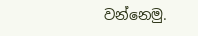වන්නෙමු.